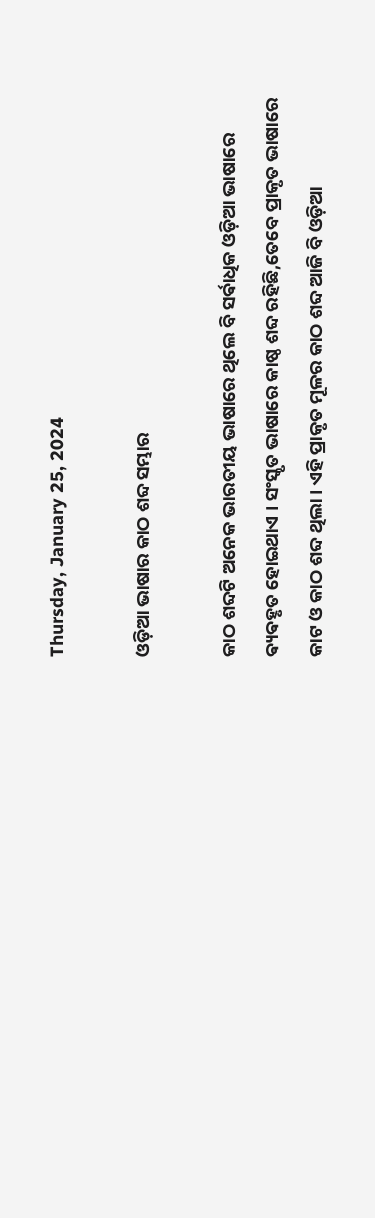Thursday, January 25, 2024

ଓଡ଼ିଆ ଭାଷାର କାଠ ଶବ୍ଦ ସମ୍ଭାର

କାଠ ଶବ୍ଦଟି ଅନେକ ଭାରତୀୟ ଭାଷାରେ ଥିଲେ ବି ସର୍ଵାଧିକ ଓଡ଼ିଆ ଭାଷାରେ ଵ୍ୟଵହୃତ ହୋଇଥାଏ । ସଂସ୍କୃତ ଭାଷାରେ କାଷ୍ଠ ଶବ୍ଦ ରହିଛି,ତେବେ ପ୍ରାକୃତ ଭାଷାରେ କାଟ ଓ କାଠ ଶବ୍ଦ ଥିଲା । ଏହି ପ୍ରାକୃତ ମୂଳର କାଠ ଶବ୍ଦ ଆଜି ବି ଓଡ଼ିଆ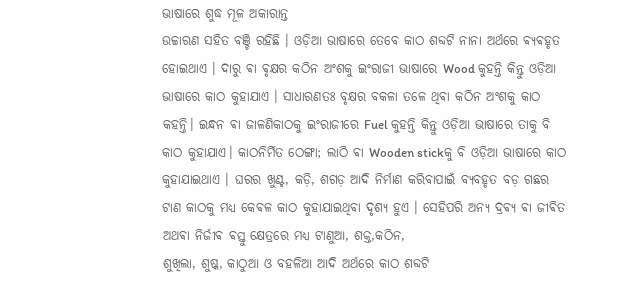ଭାଷାରେ ଶୁଦ୍ଧ ମୂଳ ଅକାରାନ୍ତ
ଉଚ୍ଚାରଣ ସହିତ ବଞ୍ଚି ରହିଛି । ଓଡ଼ିଆ ଭାଷାରେ ତେବେ କାଠ ଶବ୍ଦଟି ନାନା ଅର୍ଥରେ ଵ୍ୟଵହୃତ ହୋଇଥାଏ । ଦାରୁ ଵା ଵୃକ୍ଷର କଠିନ ଅଂଶକୁ ଇଂରାଜୀ ଭାଷାରେ Wood କୁହନ୍ତି କିନ୍ତୁ ଓଡ଼ିଆ ଭାଷାରେ କାଠ କୁହାଯାଏ । ସାଧାରଣତଃ ବୃକ୍ଷର ବକଳା ତଳେ ଥିଵା କଠିନ ଅଂଶକୁ କାଠ କହନ୍ତି। ଇନ୍ଧନ ଵା ଜାଳଣିକାଠକୁ ଇଂରାଜୀରେ Fuel କୁହନ୍ତି କିନ୍ତୁ ଓଡ଼ିଆ ଭାଷାରେ ତାକୁ ବି କାଠ କୁହାଯାଏ। କାଠନିର୍ମିତ ଠେଙ୍ଗା; ଲାଠି ଵା Wooden stickକୁ ବି ଓଡ଼ିଆ ଭାଷାରେ କାଠ କୁହାଯାଇଥାଏ । ଘରର ଖୁଣ୍ଟ, କଡ଼ି, ଶଗଡ଼ ଆଦି ନିର୍ମାଣ କରିବାପାଇଁ ବ୍ଯବହୃତ ବଡ଼ ଗଛର ଟାଣ କାଠକୁ ମଧ୍ୟ କେଵଳ କାଠ କୁହାଯାଇଥିଵା ଦୃଶ୍ୟ ହୁଏ । ସେହିପରି ଅନ୍ୟ ଦ୍ରଵ୍ୟ ଵା ଜୀଵିତ ଅଥଵା ନିର୍ଜୀଵ ଵସ୍ତୁ କ୍ଷେତ୍ରରେ ମଧ୍ୟ ଟାଣୁଆ, ଶକ୍ତ,କଠିନ,
ଶୁଖିଲା, ଶୁଷ୍କ, କାଠୁଆ ଓ ବହଳିଆ ଆଦି ଅର୍ଥରେ କାଠ ଶବ୍ଦଟି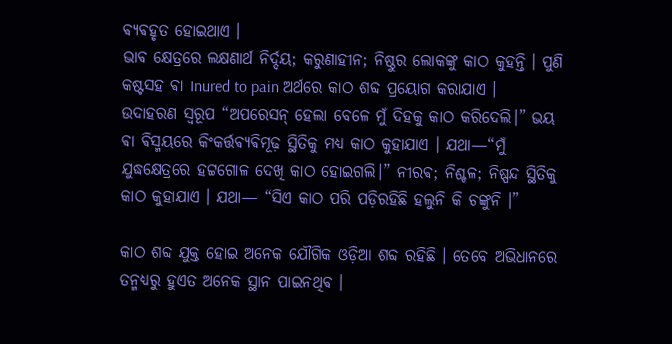ଵ୍ୟଵହୃତ ହୋଇଥାଏ ।
ଭାଵ କ୍ଷେତ୍ରରେ ଲକ୍ଷଣାର୍ଥ ନିର୍ଦ୍ଦୟ; କରୁଣାହୀନ; ନିଷ୍ଠୁର ଲୋକଙ୍କୁ କାଠ କୁହନ୍ତି । ପୁଣି କଷ୍ଟସହ ଵା Inured to pain ଅର୍ଥରେ କାଠ ଶବ୍ଦ ପ୍ରୟୋଗ କରାଯାଏ ।
ଉଦାହରଣ ସ୍ୱରୂପ “ଅପରେସନ୍ ହେଲା ବେଳେ ମୁଁ ଦିହକୁ କାଠ କରିଦେଲି।” ଭୟ ଵା ଵିସ୍ମୟରେ କିଂକର୍ତ୍ତଵ୍ୟଵିମୂଢ଼ ସ୍ଥିତିକୁ ମଧ୍ୟ କାଠ କୁହାଯାଏ । ଯଥା—“ମୁଁ ଯୁଦ୍ଧକ୍ଷେତ୍ରରେ ହଟ୍ଟଗୋଳ ଦେଖି କାଠ ହୋଇଗଲି।” ନୀରଵ; ନିଶ୍ଚଳ; ନିଷ୍ପନ୍ଦ ସ୍ଥିତିକୁ କାଠ କୁହାଯାଏ । ଯଥା— “ସିଏ କାଠ ପରି ପଡ଼ିରହିଛି ହଲୁନି କି ଚଙ୍କୁନି ।”

କାଠ ଶବ୍ଦ ଯୁକ୍ତ ହୋଇ ଅନେକ ଯୌଗିକ ଓଡ଼ିଆ ଶବ୍ଦ ରହିଛି । ତେବେ ଅଭିଧାନରେ
ତନ୍ମଧ୍ୟରୁ ହୁଏତ ଅନେକ ସ୍ଥାନ ପାଇନଥିଵ ।‌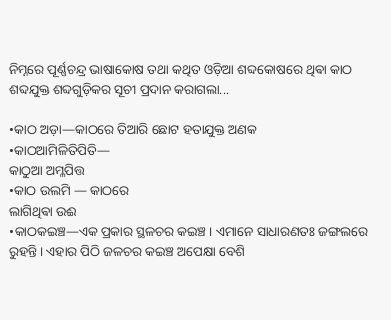ନିମ୍ନରେ ପୂର୍ଣ୍ଣଚନ୍ଦ୍ର ଭାଷାକୋଷ ତଥା କଥିତ ଓଡ଼ିଆ ଶବ୍ଦକୋଷରେ ଥିଵା କାଠ ଶବ୍ଦଯୁକ୍ତ ଶବ୍ଦଗୁଡ଼ିକର ସୂଚୀ ପ୍ରଦାନ କରାଗଲା...

•କାଠ ଅଡ଼ା—କାଠରେ ତିଆରି ଛୋଟ ହତାଯୁକ୍ତ ଅଣକ
•କାଠଆମିଳିତିପିତି—
କାଠୁଆ ଅମ୍ଳପିତ୍ତ
•କାଠ ଉଲମି — କାଠରେ
ଲାଗିଥିଵା ଉଈ
•କାଠକଇଞ୍ଚ—ଏକ ପ୍ରକାର ସ୍ଥଳଚର କଇଞ୍ଚ । ଏମାନେ ସାଧାରଣତଃ ଜଙ୍ଗଲରେ ରୁହନ୍ତି ।‌ ଏହାର ପିଠି ଜଳଚର କଇଞ୍ଚ ଅପେକ୍ଷା ବେଶି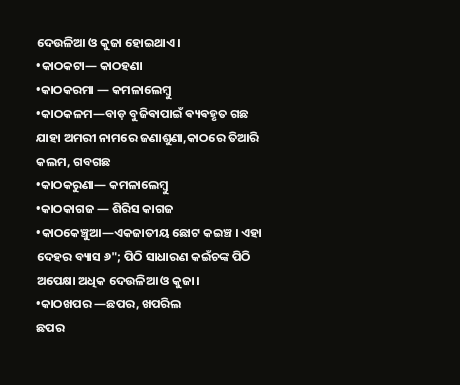ଦେଉଳିଆ ଓ କୁଜା ହୋଇଥାଏ।
•କାଠକଟା— କାଠହଣା
•କାଠକରମା — କମଳାଲେମ୍ବୁ
•କାଠକଳମ—ବାଡ଼ ବୁଜିଵାପାଇଁ ଵ୍ୟଵହୃତ ଗଛ ଯାହା ଅମରୀ ନାମରେ ଜଣାଶୁଣା,କାଠରେ ତିଆରି କଲମ, ଗବଗଛ
•କାଠକରୁଣା— କମଳାଲେମ୍ବୁ
•କାଠକାଗଜ — ଶିରିସ କାଗଜ
•କାଠକେଞ୍ଚୁଆ—ଏକଜାତୀୟ ଛୋଟ କଇଞ୍ଚ । ଏହା ଦେହର ବ୍ୟାସ ୬"; ପିଠି ସାଧାରଣ କଇଁଚଙ୍କ ପିଠି ଅପେକ୍ଷା ଅଧିକ ଦେଉଳିଆ ଓ କୁଜା।
•କାଠଖପର —ଛପର, ଖପରିଲ
ଛପର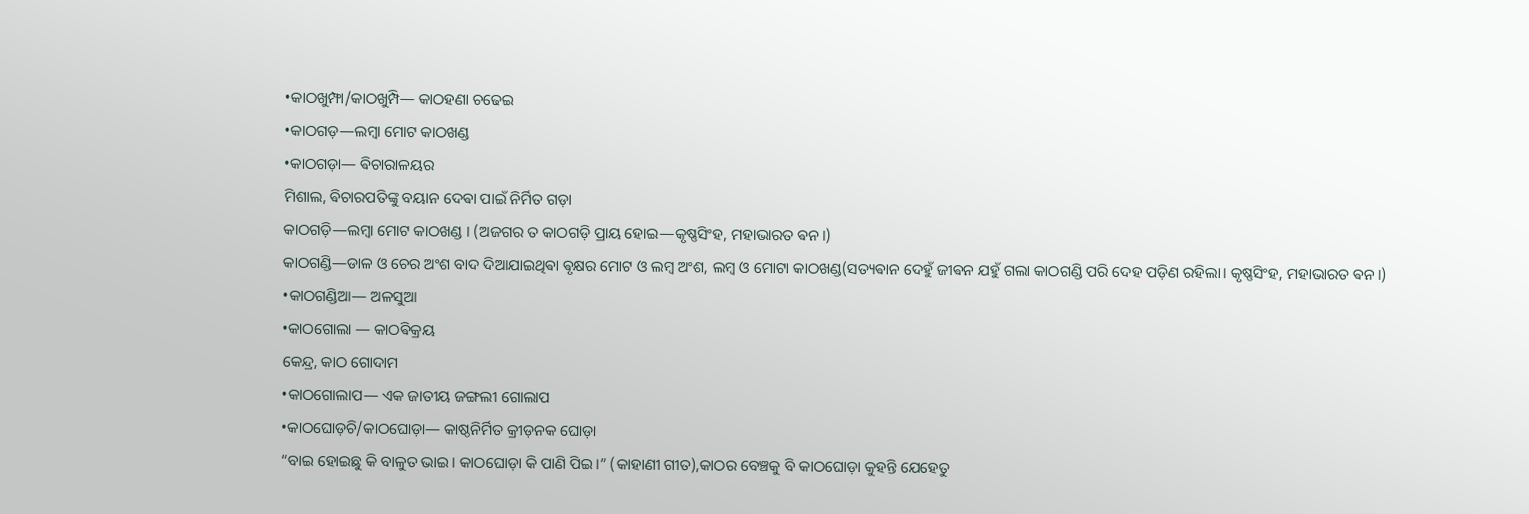•କାଠଖୁମ୍ଫା/କାଠଖୁମ୍ପି— କାଠହଣା ଚଢେଇ
•କାଠଗଡ଼—ଲମ୍ବା ମୋଟ କାଠଖଣ୍ଡ
•କାଠଗଡ଼ା— ଵିଚାରାଳୟର
ମିଶାଲ, ଵିଚାରପତିଙ୍କୁ ବୟାନ ଦେଵା ପାଇଁ ନିର୍ମିତ ଗଡ଼ା
କାଠଗଡ଼ି—ଲମ୍ବା ମୋଟ କାଠଖଣ୍ଡ । (ଅଜଗର ତ କାଠଗଡ଼ି ପ୍ରାୟ ହୋଇ—କୃଷ୍ଣସିଂହ, ମହାଭାରତ ଵନ।)
କାଠଗଣ୍ଡି—ଡାଳ ଓ ଚେର ଅଂଶ ବାଦ ଦିଆଯାଇଥିଵା ଵୃକ୍ଷର ମୋଟ ଓ ଲମ୍ବ ଅଂଶ, ଲମ୍ବ ଓ ମୋଟା କାଠଖଣ୍ଡ(ସତ୍ୟଵାନ ଦେହୁଁ ଜୀଵନ ଯହୁଁ ଗଲା କାଠଗଣ୍ଡି ପରି ଦେହ ପଡ଼ିଣ ରହିଲା। କୃଷ୍ଣସିଂହ, ମହାଭାରତ ଵନ।)
•କାଠଗଣ୍ଡିଆ— ଅଳସୁଆ
•କାଠଗୋଲା — କାଠଵିକ୍ରୟ
କେନ୍ଦ୍ର, କାଠ ଗୋଦାମ
•କାଠଗୋଲାପ— ଏକ ଜାତୀୟ ଜଙ୍ଗଲୀ ଗୋଲାପ
•କାଠଘୋଡ଼ଚି/କାଠଘୋଡ଼ା— କାଷ୍ଠନିର୍ମିତ କ୍ରୀଡ଼ନକ ଘୋଡ଼ା
“ବାଇ ହୋଇଛୁ କି ବାଳୁତ ଭାଇ। କାଠଘୋଡ଼ା କି ପାଣି ପିଇ।” (କାହାଣୀ ଗୀତ),କାଠର ବେଞ୍ଚକୁ ବି କାଠଘୋଡ଼ା କୁହନ୍ତି ଯେହେତୁ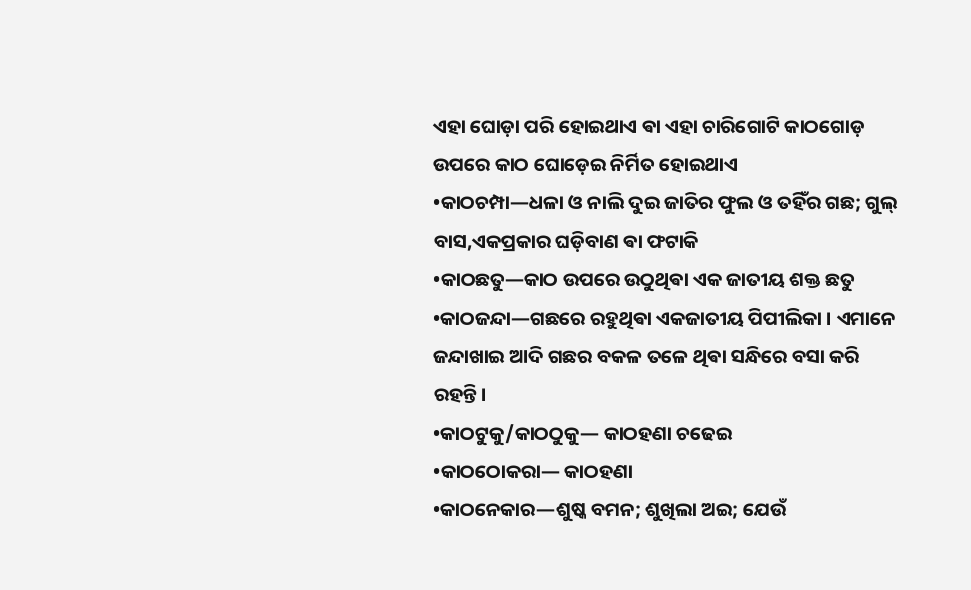ଏହା ଘୋଡ଼ା ପରି ହୋଇଥାଏ ଵା ଏହା ଚାରିଗୋଟି କାଠଗୋଡ଼ ଉପରେ କାଠ ଘୋଡ଼େଇ ନିର୍ମିତ ହୋଇଥାଏ
•କାଠଚମ୍ପା—ଧଳା ଓ ନାଲି ଦୁଇ ଜାତିର ଫୁଲ ଓ ତହିଁର ଗଛ; ଗୁଲ୍ ବାସ,ଏକପ୍ରକାର ଘଡ଼ିବାଣ ଵା ଫଟାକି
•କାଠଛତୁ—କାଠ ଉପରେ ଉଠୁଥିଵା ଏକ ଜାତୀୟ ଶକ୍ତ ଛତୁ
•କାଠଜନ୍ଦା—ଗଛରେ ରହୁଥିଵା ଏକଜାତୀୟ ପିପୀଲିକା । ଏମାନେ ଜନ୍ଦାଖାଇ ଆଦି ଗଛର ବକଳ ତଳେ ଥିଵା ସନ୍ଧିରେ ବସା କରି ରହନ୍ତି।
•କାଠଟୁକୁ/କାଠଠୁକୁ— କାଠହଣା ଚଢେଇ
•କାଠଠୋକରା— କାଠହଣା
•କାଠନେକାର—ଶୁଷ୍କ ବମନ; ଶୁଖିଲା ଅଇ; ଯେଉଁ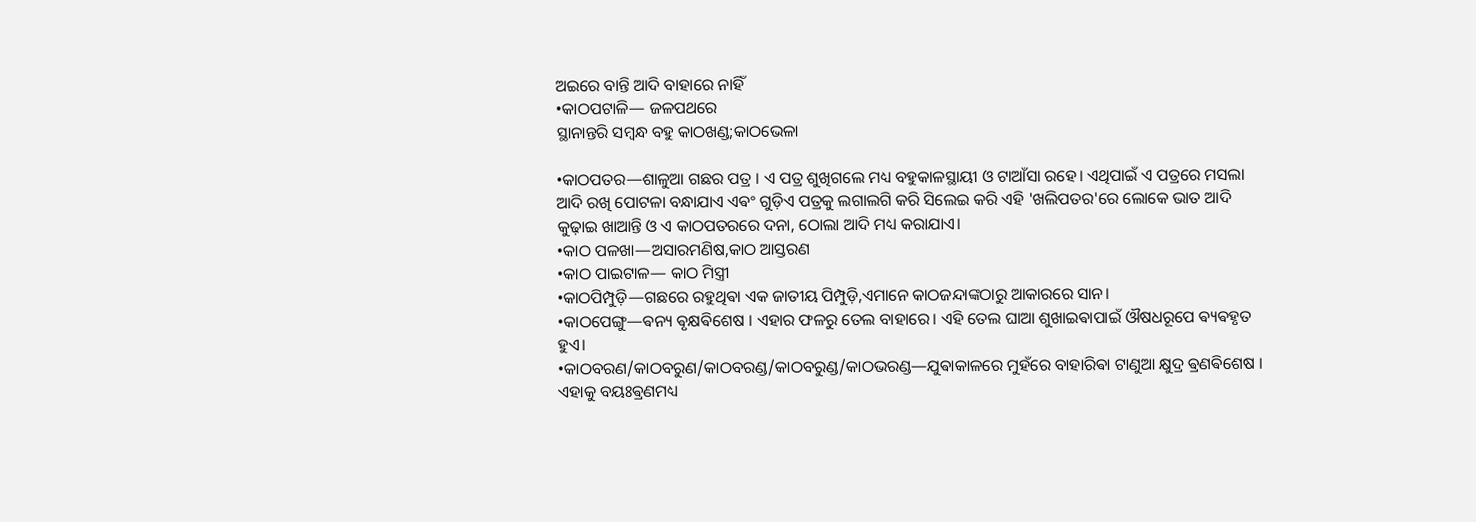ଅଇରେ ବାନ୍ତି ଆଦି ବାହାରେ ନାହିଁ
•କାଠପଟାଳି— ଜଳପଥରେ
ସ୍ଥାନାନ୍ତରି ସମ୍ବନ୍ଧ ବହୁ କାଠଖଣ୍ଡ;କାଠଭେଳା

•କାଠପତର—ଶାଳୁଆ ଗଛର ପତ୍ର । ଏ ପତ୍ର ଶୁଖିଗଲେ ମଧ୍ୟ ବହୁକାଳସ୍ଥାୟୀ ଓ ଟାଆଁସା ରହେ। ଏଥିପାଇଁ ଏ ପତ୍ରରେ ମସଲା ଆଦି ରଖି ପୋଟଳା ବନ୍ଧାଯାଏ ଏଵଂ ଗୁଡ଼ିଏ ପତ୍ରକୁ ଲଗାଲଗି କରି ସିଲେଇ କରି ଏହି 'ଖଲିପତର'ରେ ଲୋକେ ଭାତ ଆଦି କୁଢ଼ାଇ ଖାଆନ୍ତି ଓ ଏ କାଠପତରରେ ଦନା, ଠୋଲା ଆଦି ମଧ୍ୟ କରାଯାଏ।
•କାଠ ପଳଖା—ଅସାରମଣିଷ,କାଠ ଆସ୍ତରଣ
•କାଠ ପାଇଟାଳ— କାଠ ମିସ୍ତ୍ରୀ
•କାଠପିମ୍ପୁଡ଼ି—ଗଛରେ ରହୁଥିଵା ଏକ ଜାତୀୟ ପିମ୍ପୁଡ଼ି,ଏମାନେ କାଠଜନ୍ଦାଙ୍କଠାରୁ ଆକାରରେ ସାନ।
•କାଠପେଙ୍ଗୁ—ଵନ୍ୟ ଵୃକ୍ଷଵିଶେଷ । ଏହାର ଫଳରୁ ତେଲ ବାହାରେ। ଏହି ତେଲ ଘାଆ ଶୁଖାଇଵାପାଇଁ ଔଷଧରୂପେ ଵ୍ୟଵହୃତ ହୁଏ।
•କାଠବରଣ/କାଠବରୁଣ/କାଠବରଣ୍ଡ/କାଠବରୁଣ୍ଡ/କାଠଭରଣ୍ଡ—ଯୁଵାକାଳରେ ମୁହଁରେ ବାହାରିଵା ଟାଣୁଆ କ୍ଷୁଦ୍ର ଵ୍ରଣଵିଶେଷ । ଏହାକୁ ବୟଃଵ୍ରଣମଧ୍ୟ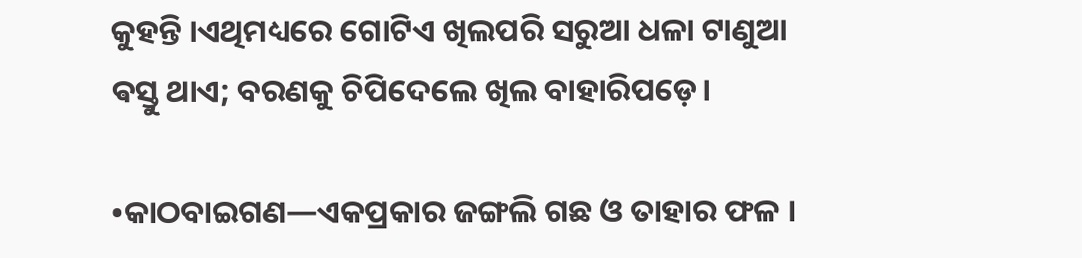କୁହନ୍ତି ।ଏଥିମଧ୍ୟରେ ଗୋଟିଏ ଖିଲପରି ସରୁଆ ଧଳା ଟାଣୁଆ ଵସ୍ତୁ ଥାଏ; ବରଣକୁ ଚିପିଦେଲେ ଖିଲ ବାହାରିପଡ଼େ।

•କାଠବାଇଗଣ—ଏକପ୍ରକାର ଜଙ୍ଗଲି ଗଛ ଓ ତାହାର ଫଳ ।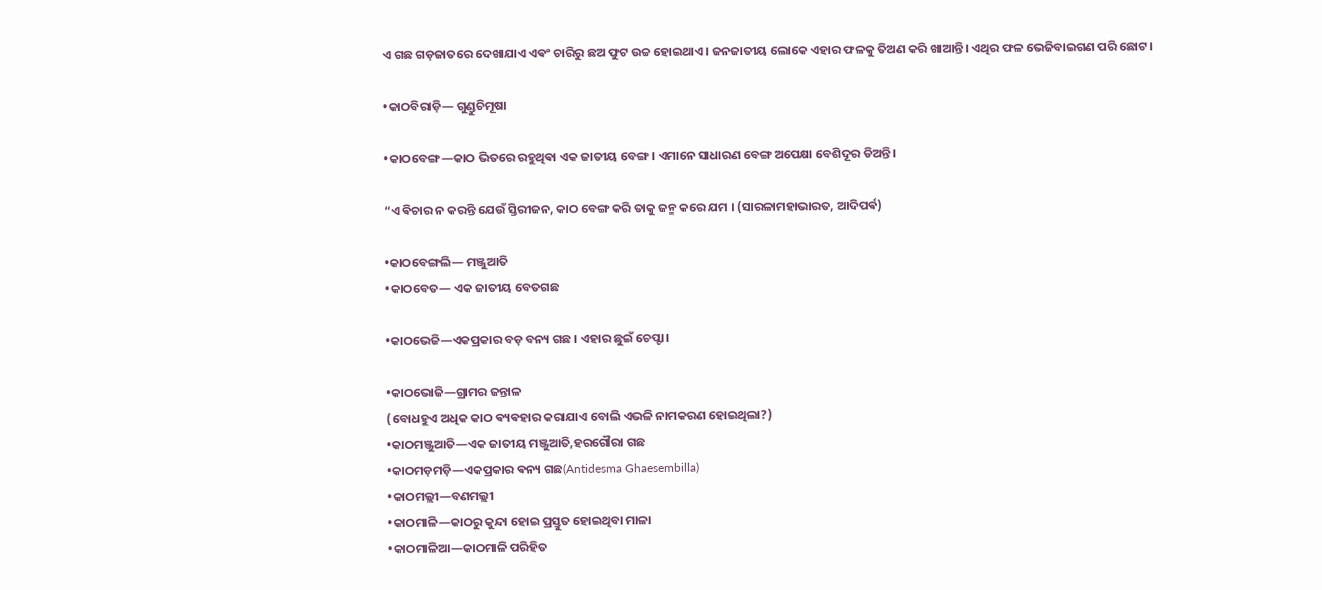ଏ ଗଛ ଗଡ଼ଜାତରେ ଦେଖାଯାଏ ଏଵଂ ଚାରିରୁ ଛଅ ଫୁଟ ଉଚ୍ଚ ହୋଇଥାଏ। ଜନଜାତୀୟ ଲୋକେ ଏହାର ଫଳକୁ ତିଅଣ କରି ଖାଆନ୍ତି। ଏଥିର ଫଳ ଭେଜିବାଇଗଣ ପରି ଛୋଟ।

•କାଠବିରାଡ଼ି— ଗୁଣ୍ଡୁଚିମୂଷା

•କାଠବେଙ୍ଗ—କାଠ ଭିତରେ ରହୁଥିଵା ଏକ ଜାତୀୟ ବେଙ୍ଗ । ଏମାନେ ସାଧାରଣ ବେଙ୍ଗ ଅପେକ୍ଷା ବେଶିଦୂର ଡିଅନ୍ତି।

“ଏ ଵିଚାର ନ କରନ୍ତି ଯେଉଁ ସ୍ତିରୀଜନ, କାଠ ବେଙ୍ଗ କରି ତାକୁ ଜନ୍ମ କରେ ଯମ । (ସାରଳାମହାଭାରତ, ଆଦିପର୍ଵ)

•କାଠବେଙ୍ଗଲି— ମଞ୍ଜୁଆତି
•କାଠବେତ— ଏକ ଜାତୀୟ ବେତଗଛ

•କାଠଭେଜି—ଏକପ୍ରକାର ବଡ଼ ବନ୍ୟ ଗଛ । ଏହାର ଛୁଇଁ ଚେପ୍ଟା।

•କାଠଭୋଜି—ଗ୍ରାମର ଜନ୍ତାଳ
(ବୋଧହୁଏ ଅଧିକ କାଠ ଵ୍ୟଵହାର କରାଯାଏ ବୋଲି ଏଭଳି ନାମକରଣ ହୋଇଥିଲା?)
•କାଠମଞ୍ଜୁଆତି—ଏକ ଜାତୀୟ ମଞ୍ଜୁଆତି,ହରଗୌରା ଗଛ
•କାଠମଡ଼ମଡ଼ି—ଏକପ୍ରକାର ଵନ୍ୟ ଗଛ(Antidesma Ghaesembilla)
•କାଠମଲ୍ଲୀ—ବଣମଲ୍ଲୀ
•କାଠମାଳି—କାଠରୁ କୁନ୍ଦା ହୋଇ ପ୍ରସ୍ତୁତ ହୋଇଥିବା ମାଳା
•କାଠମାଳିଆ—କାଠମାଳି ପରିହିତ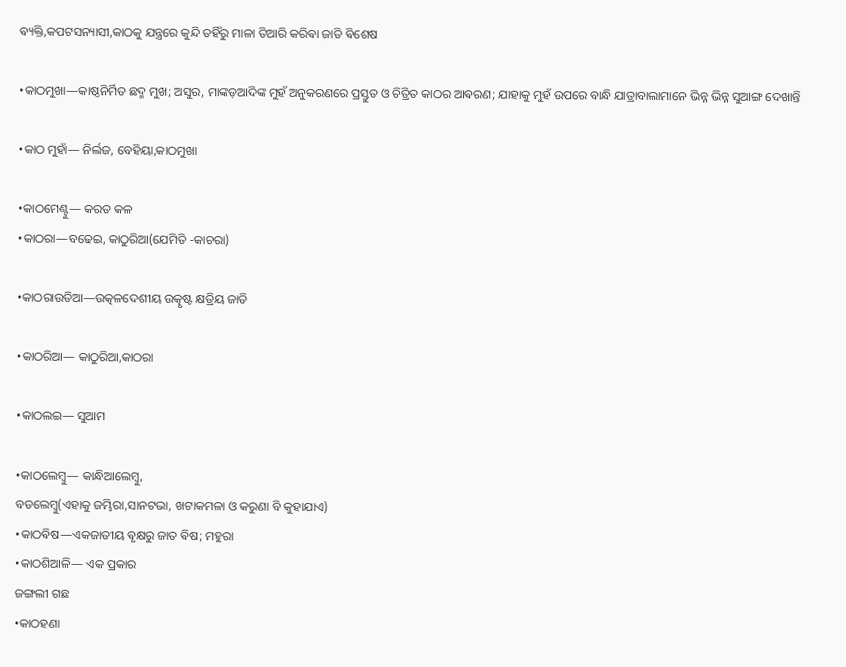ଵ୍ୟକ୍ତି,କପଟସନ୍ୟାସୀ,କାଠକୁ ଯନ୍ତ୍ରରେ କୁନ୍ଦି ତହିଁରୁ ମାଳା ତିଆରି କରିଵା ଜାତି ଵିଶେଷ

•କାଠମୁଖା—କାଷ୍ଠନିର୍ମିତ ଛଦ୍ମ ମୁଖ; ଅସୁର, ମାଙ୍କଡ଼ଆଦିଙ୍କ ମୁହଁ ଅନୁକରଣରେ ପ୍ରସ୍ତୁତ ଓ ଚିତ୍ରିତ କାଠର ଆଵରଣ; ଯାହାକୁ ମୁହଁ ଉପରେ ବାନ୍ଧି ଯାତ୍ରାବାଲାମାନେ ଭିନ୍ନ ଭିନ୍ନ ସୁଆଙ୍ଗ ଦେଖାନ୍ତି

•କାଠ ମୁହାଁ— ନିର୍ଲଜ, ବେହିୟା,କାଠମୁଖା

•କାଠମେଣ୍ଟୁ— କରତ କଳ
•କାଠରା—ବଢେଇ, କାଠୁରିଆ(ଯେମିତି -କାଚରା)

•କାଠରାଉତିଆ—ଉତ୍କଳଦେଶୀୟ ଉତ୍କୃଷ୍ଟ କ୍ଷତ୍ରିୟ ଜାତି

•କାଠରିଆ— କାଠୁରିଆ,କାଠରା

•କାଠଲଇ— ସୁଆମ

•କାଠଲେମ୍ବୁ— କାନ୍ଧିଆଲେମ୍ବୁ,
ବଡଲେମ୍ବୁ(ଏହାକୁ ଜମ୍ଭିରା,ସାନଟଭା, ଖଟାକମଳା ଓ କରୁଣା ବି କୁହାଯାଏ)
•କାଠଵିଷ—ଏକଜାତୀୟ ଵୃକ୍ଷରୁ ଜାତ ଵିଷ; ମହୁରା
•କାଠଶିଆଳି— ଏକ ପ୍ରକାର
ଜଙ୍ଗଲୀ ଗଛ
•କାଠହଣା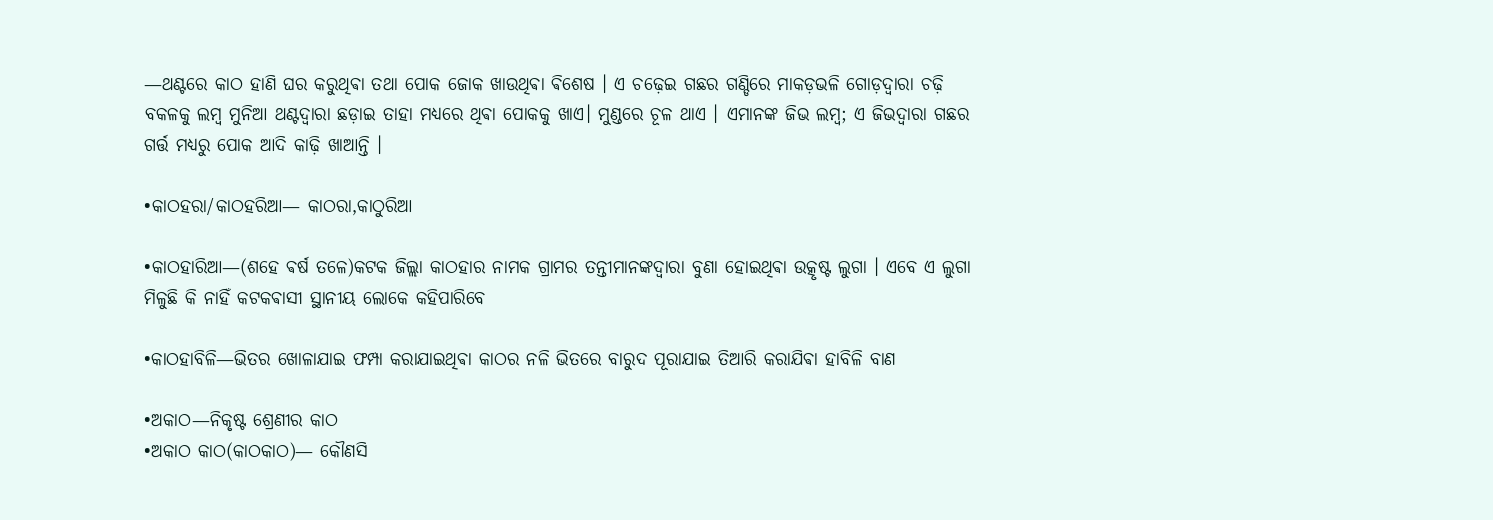—ଥଣ୍ଟରେ କାଠ ହାଣି ଘର କରୁଥିଵା ତଥା ପୋକ ଜୋକ ଖାଉଥିଵା ଵିଶେଷ । ଏ ଚଢ଼େଇ ଗଛର ଗଣ୍ଡିରେ ମାକଡ଼ଭଳି ଗୋଡ଼ଦ୍ୱାରା ଚଢ଼ି ବକଳକୁ ଲମ୍ବ ମୁନିଆ ଥଣ୍ଟଦ୍ୱାରା ଛଡ଼ାଇ ତାହା ମଧ୍ୟରେ ଥିଵା ପୋକକୁ ଖାଏ। ମୁଣ୍ଡରେ ଚୂଳ ଥାଏ । ଏମାନଙ୍କ ଜିଭ ଲମ୍ବ; ଏ ଜିଭଦ୍ୱାରା ଗଛର ଗର୍ତ୍ତ ମଧ୍ୟରୁ ପୋକ ଆଦି କାଢ଼ି ଖାଆନ୍ତି ।

•କାଠହରା/କାଠହରିଆ— କାଠରା,କାଠୁରିଆ

•କାଠହାରିଆ—(ଶହେ ଵର୍ଷ ତଳେ)କଟକ ଜିଲ୍ଲା କାଠହାର ନାମକ ଗ୍ରାମର ତନ୍ତୀମାନଙ୍କଦ୍ୱାରା ବୁଣା ହୋଇଥିଵା ଉତ୍କୃଷ୍ଟ ଲୁଗା । ଏବେ ଏ ଲୁଗା ମିଳୁଛି କି ନାହିଁ କଟକଵାସୀ ସ୍ଥାନୀୟ ଲୋକେ କହିପାରିବେ

•କାଠହାବିଳି—ଭିତର ଖୋଳାଯାଇ ଫମ୍ପା କରାଯାଇଥିଵା କାଠର ନଳି ଭିତରେ ବାରୁଦ ପୂରାଯାଇ ତିଆରି କରାଯିଵା ହାବିଳି ବାଣ

•ଅକାଠ—ନିକୃଷ୍ଟ ଶ୍ରେଣୀର କାଠ
•ଅକାଠ କାଠ(କାଠକାଠ)— କୌଣସି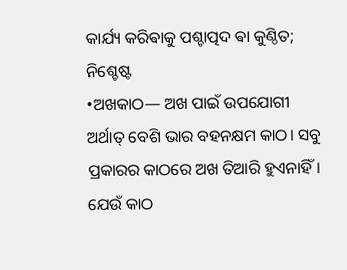କାର୍ଯ୍ୟ କରିଵାକୁ ପଶ୍ଚାତ୍ପଦ ଵା କୁଣ୍ଠିତ; ନିଶ୍ଚେଷ୍ଟ
•ଅଖକାଠ— ଅଖ ପାଇଁ ଉପଯୋଗୀ ଅର୍ଥାତ୍ ବେଶି ଭାର ବହନକ୍ଷମ କାଠ। ସବୁ ପ୍ରକାରର କାଠରେ ଅଖ ତିଆରି ହୁଏନାହିଁ। ଯେଉଁ କାଠ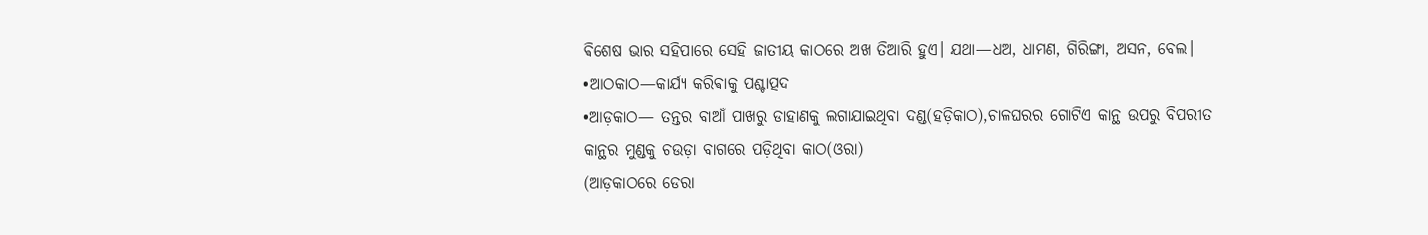ଵିଶେଷ ଭାର ସହିପାରେ ସେହି ଜାତୀୟ କାଠରେ ଅଖ ତିଆରି ହୁଏ। ଯଥା—ଧଅ, ଧାମଣ, ଗିରିଙ୍ଗା, ଅସନ, ବେଲ।
•ଆଠକାଠ—କାର୍ଯ୍ୟ କରିଵାକୁ ପଶ୍ଚାତ୍ପଦ
•ଆଡ଼କାଠ— ତନ୍ତର ବାଆଁ ପାଖରୁ ଡାହାଣକୁ ଲଗାଯାଇଥିବା ଦଣ୍ଡ(ହଡ଼ିକାଠ),ଚାଳଘରର ଗୋଟିଏ କାନ୍ଥ ଉପରୁ ବିପରୀତ କାନ୍ଥର ମୁଣ୍ଡକୁ ଚଉଡ଼ା ବାଗରେ ପଡ଼ିଥିବା କାଠ(ଓରା)
(ଆଡ଼କାଠରେ ଡେରା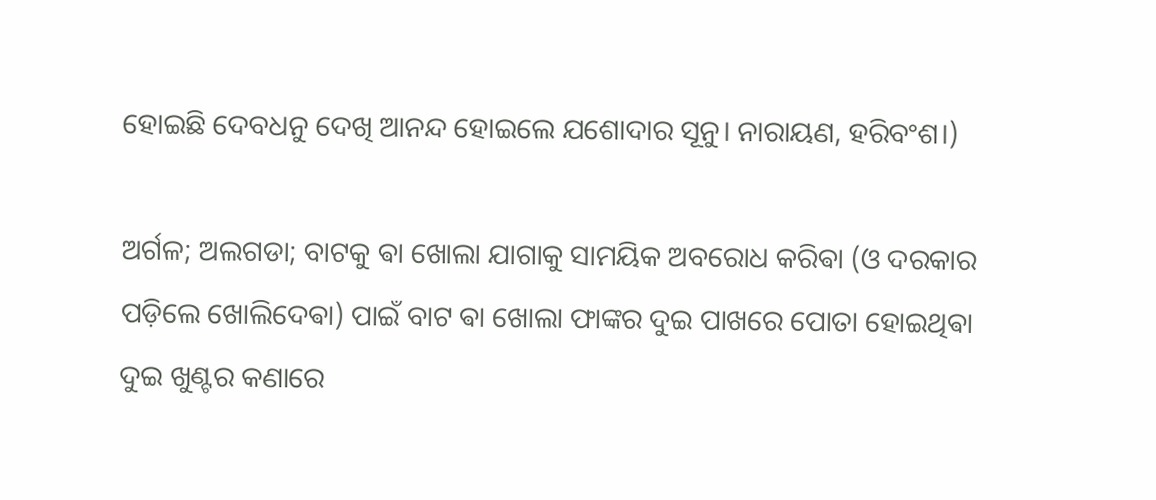ହୋଇଛି ଦେବଧନୁ ଦେଖି ଆନନ୍ଦ ହୋଇଲେ ଯଶୋଦାର ସୂନୁ। ନାରାୟଣ, ହରିବଂଶ।)

ଅର୍ଗଳ; ଅଲଗଡା; ବାଟକୁ ଵା ଖୋଲା ଯାଗାକୁ ସାମୟିକ ଅବରୋଧ କରିଵା (ଓ ଦରକାର ପଡ଼ିଲେ ଖୋଲିଦେଵା) ପାଇଁ ବାଟ ଵା ଖୋଲା ଫାଙ୍କର ଦୁଇ ପାଖରେ ପୋତା ହୋଇଥିଵା ଦୁଇ ଖୁଣ୍ଟର କଣାରେ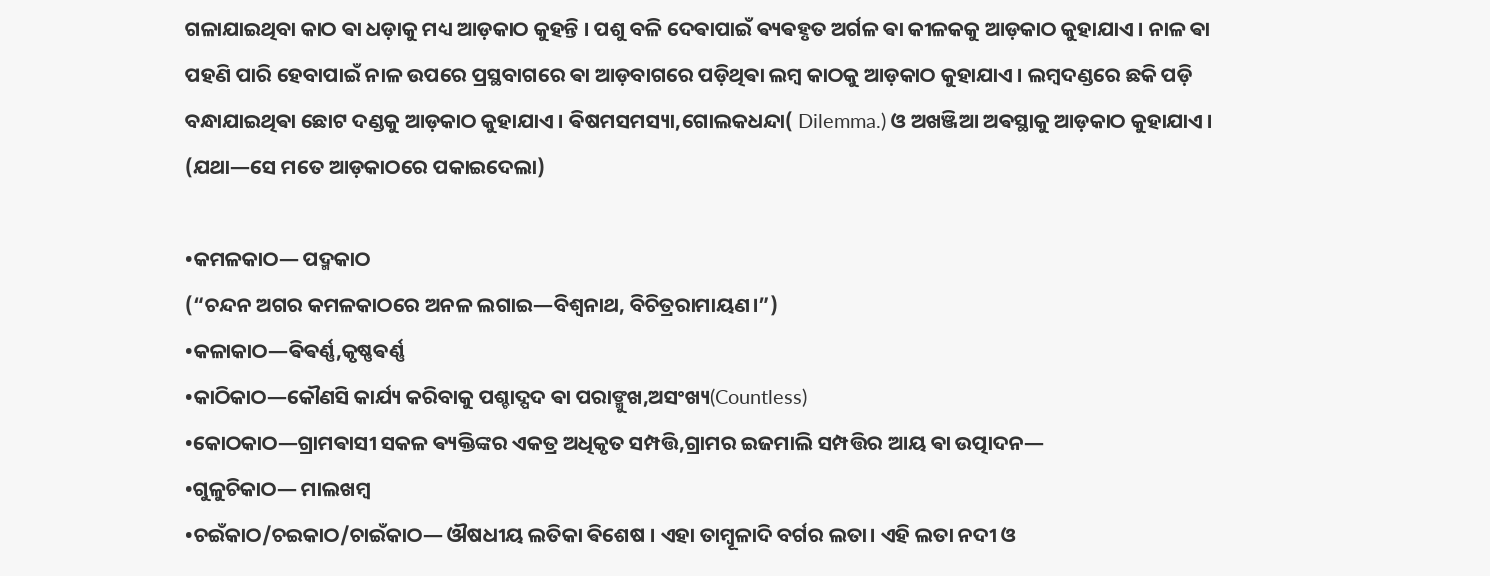ଗଳାଯାଇଥିବା କାଠ ଵା ଧଡ଼ାକୁ ମଧ୍ୟ ଆଡ଼କାଠ କୁହନ୍ତି । ପଶୁ ବଳି ଦେଵାପାଇଁ ଵ୍ୟଵହୃତ ଅର୍ଗଳ ଵା କୀଳକକୁ ଆଡ଼କାଠ କୁହାଯାଏ । ନାଳ ଵା ପହଣି ପାରି ହେବାପାଇଁ ନାଳ ଉପରେ ପ୍ରସ୍ଥବାଗରେ ଵା ଆଡ଼ବାଗରେ ପଡ଼ିଥିଵା ଲମ୍ବ କାଠକୁ ଆଡ଼କାଠ କୁହାଯାଏ । ଲମ୍ବଦଣ୍ଡରେ ଛକି ପଡ଼ି ବନ୍ଧାଯାଇଥିଵା ଛୋଟ ଦଣ୍ଡକୁ ଆଡ଼କାଠ କୁହାଯାଏ । ଵିଷମସମସ୍ୟା,ଗୋଲକଧନ୍ଦା( Dilemma.) ଓ ଅଖଞ୍ଜିଆ ଅଵସ୍ଥାକୁ ଆଡ଼କାଠ କୁହାଯାଏ ।
(ଯଥା—ସେ ମତେ ଆଡ଼କାଠରେ ପକାଇଦେଲା)

•କମଳକାଠ— ପଦ୍ମକାଠ
(“ଚନ୍ଦନ ଅଗର କମଳକାଠରେ ଅନଳ ଲଗାଇ—ବିଶ୍ୱନାଥ, ବିଚିତ୍ରରାମାୟଣ।”)
•କଳାକାଠ—ଵିଵର୍ଣ୍ଣ,କୃଷ୍ଣଵର୍ଣ୍ଣ
•କାଠିକାଠ—କୌଣସି କାର୍ଯ୍ୟ କରିବାକୁ ପଶ୍ଚାଦ୍ପଦ ଵା ପରାଙ୍ମୁଖ,ଅସଂଖ୍ୟ(Countless)
•କୋଠକାଠ—ଗ୍ରାମଵାସୀ ସକଳ ଵ୍ୟକ୍ତିଙ୍କର ଏକତ୍ର ଅଧିକୃତ ସମ୍ପତ୍ତି,ଗ୍ରାମର ଇଜମାଲି ସମ୍ପତ୍ତିର ଆୟ ଵା ଉତ୍ପାଦନ—
•ଗୁଳୁଚିକାଠ— ମାଲଖମ୍ବ
•ଚଇଁକାଠ/ଚଇକାଠ/ଚାଇଁକାଠ— ଔଷଧୀୟ ଲତିକା ଵିଶେଷ । ଏହା ତାମ୍ବୂଳାଦି ବର୍ଗର ଲତା। ଏହି ଲତା ନଦୀ ଓ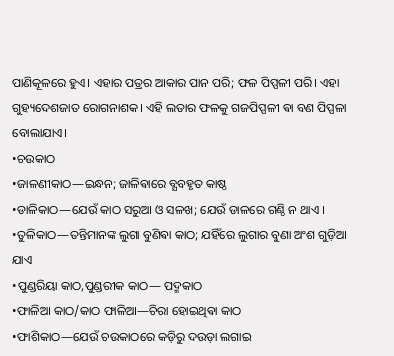ପାଣିକୂଳରେ ହୁଏ। ଏହାର ପତ୍ରର ଆକାର ପାନ ପରି; ଫଳ ପିପ୍ପଳୀ ପରି। ଏହା ଗୁହ୍ୟଦେଶଜାତ ରୋଗନାଶକ। ଏହି ଲତାର ଫଳକୁ ଗଜପିପ୍ପଳୀ ଵା ବଣ ପିପ୍ପଳା ବୋଲାଯାଏ।
•ଚଉକାଠ
•ଜାଳଣୀକାଠ—ଇନ୍ଧନ; ଜାଳିଵାରେ ବ୍ଯବହୃତ କାଷ୍ଠ
•ଡାଳିକାଠ—ଯେଉଁ କାଠ ସରୁଆ ଓ ସଳଖ; ଯେଉଁ ଡାଳରେ ଗଣ୍ଠି ନ ଥାଏ ।
•ତୁଳିକାଠ—ତନ୍ତିମାନଙ୍କ ଲୁଗା ବୁଣିଵା କାଠ; ଯହିଁରେ ଲୁଗାର ବୁଣା ଅଂଶ ଗୁଡ଼ିଆ ଯାଏ
•ପୁଣ୍ଡରିୟା କାଠ,ପୁଣ୍ଡରୀକ କାଠ— ପଦ୍ମକାଠ
•ଫାଳିଆ କାଠ/କାଠ ଫାଳିଆ—ଚିରା ହୋଇଥିଵା କାଠ
•ଫାଶିକାଠ—ଯେଉଁ ଚଉକାଠରେ କଡ଼ିରୁ ଦଉଡ଼ା ଲଗାଇ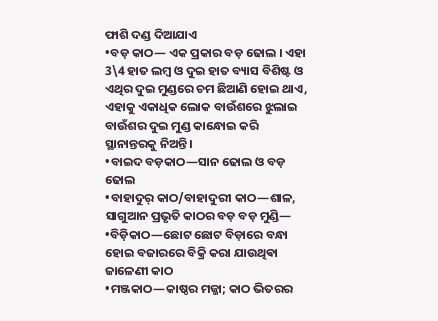ଫାଶି ଦଣ୍ଡ ଦିଆଯାଏ
•ବଡ଼ କାଠ— ଏକ ପ୍ରକାର ବଡ଼ ଢୋଲ । ଏହା 3\4 ହାତ ଲମ୍ବ ଓ ଦୁଇ ହାତ ବ୍ୟାସ ବିଶିଷ୍ଟ ଓ ଏଥିର ଦୁଇ ମୁଣ୍ଡରେ ଚମ ଛିଆଣି ହୋଇ ଥାଏ, ଏହାକୁ ଏକାଧିକ ଲୋକ ବାଉଁଶରେ ଝୁଲାଇ ବାଉଁଶର ଦୁଇ ମୁଣ୍ଡ କାନ୍ଧୋଇ କରି ସ୍ଥାନାନ୍ତରକୁ ନିଅନ୍ତି।
•ବାଇଦ ବଡ଼କାଠ—ସାନ ଢୋଲ ଓ ବଡ଼ ଢୋଲ
•ବାହାଦୁର୍ କାଠ/ବାହାଦୁରୀ କାଠ—ଶାଳ, ସାଗୁଆନ ପ୍ରଭୃତି କାଠର ବଡ଼ ବଡ଼ ମୁଣ୍ଡି—
•ବିଡ଼ିକାଠ—ଛୋଟ ଛୋଟ ବିଡ଼ାରେ ବନ୍ଧା ହୋଇ ବଜାରରେ ବିକ୍ରି କରା ଯାଉଥିଵା ଜାଳେଣୀ କାଠ
•ମଞ୍ଜକାଠ—କାଷ୍ଠର ମଜ୍ଜା; କାଠ ଭିତରର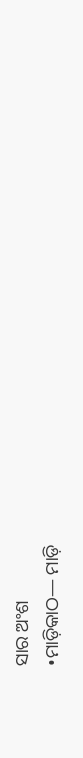ସାର ଅଂଶ
•ମାଡ଼ିକାଠ— ମାଡ଼ି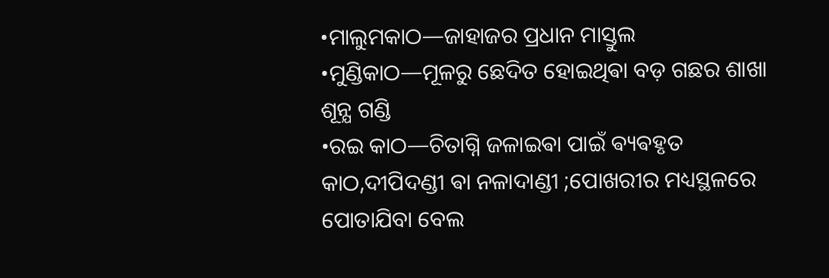•ମାଲୁମକାଠ—ଜାହାଜର ପ୍ରଧାନ ମାସ୍ତୁଲ
•ମୁଣ୍ଡିକାଠ—ମୂଳରୁ ଛେଦିତ ହୋଇଥିଵା ବଡ଼ ଗଛର ଶାଖା ଶୂନ୍ଯ ଗଣ୍ଡି
•ରଇ କାଠ—ଚିତାଗ୍ନି ଜଳାଇଵା ପାଇଁ ଵ୍ୟଵହୃତ କାଠ,ଦୀପିଦଣ୍ଡୀ ଵା ନଳାଦାଣ୍ଡୀ ;ପୋଖରୀର ମଧ୍ୟସ୍ଥଳରେ ପୋତାଯିବା ବେଲ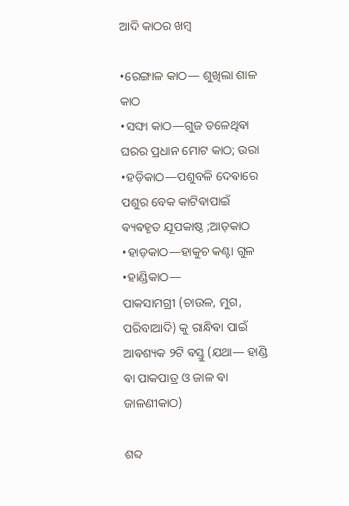ଆଦି କାଠର ଖମ୍ବ

•ରେଙ୍ଗାଳ କାଠ— ଶୁଖିଲା ଶାଳ କାଠ
•ସଙ୍ଘା କାଠ—ଗୁଜ ତଳେଥିଵା ଘରର ପ୍ରଧାନ ମୋଟ କାଠ; ଉରା
•ହଡ଼ିକାଠ—ପଶୁବଳି ଦେଵାରେ ପଶୁର ବେକ କାଟିଵାପାଇଁ ଵ୍ୟଵହୃତ ଯୂପକାଷ୍ଠ ;ଆଡ଼କାଠ
•ହାଡ଼କାଠ—ହାକୁଚ କଣ୍ଟା ଗୁଳ
•ହାଣ୍ଡିକାଠ—
ପାକସାମଗ୍ରୀ (ଚାଉଳ, ମୁଗ, ପରିବାଆଦି) କୁ ରାନ୍ଧିଵା ପାଇଁ ଆଵଶ୍ୟକ ୨ଟି ଵସ୍ତୁ (ଯଥା— ହାଣ୍ଡି ଵା ପାକପାତ୍ର ଓ ଜାଳ ଵା ଜାଳଣୀକାଠ)

ଶବ୍ଦ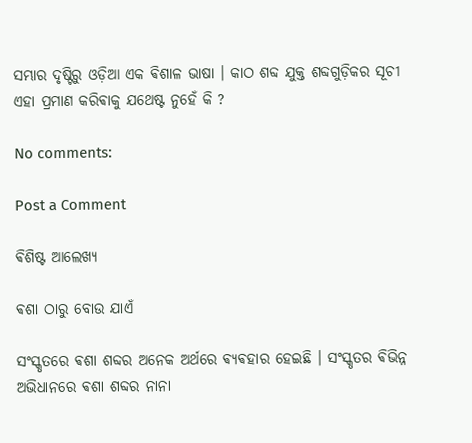ସମ୍ଭାର ଦୃଷ୍ଟିରୁ ଓଡ଼ିଆ ଏକ ଵିଶାଳ ଭାଷା । କାଠ ଶବ୍ଦ ଯୁକ୍ତ ଶବ୍ଦଗୁଡ଼ିକର ସୂଚୀ ଏହା ପ୍ରମାଣ କରିଵାକୁ ଯଥେଷ୍ଟ ନୁହେଁ କି ?

No comments:

Post a Comment

ଵିଶିଷ୍ଟ ଆଲେଖ୍ୟ

ଵଶା ଠାରୁ ବୋଉ ଯାଏଁ

ସଂସ୍କୃତରେ ଵଶା ଶବ୍ଦର ଅନେକ ଅର୍ଥରେ ଵ୍ଯଵହାର ହେଇଛି । ସଂସ୍କୃତର ଵିଭିନ୍ନ ଅଭିଧାନରେ ଵଶା ଶବ୍ଦର ନାନା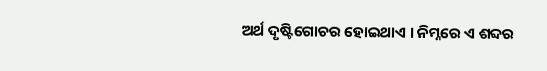ଅର୍ଥ ଦୃଷ୍ଟିଗୋଚର ହୋଇଥାଏ । ନିମ୍ନରେ ଏ ଶବ୍ଦର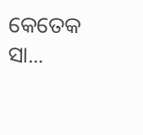କେତେକ ସା...